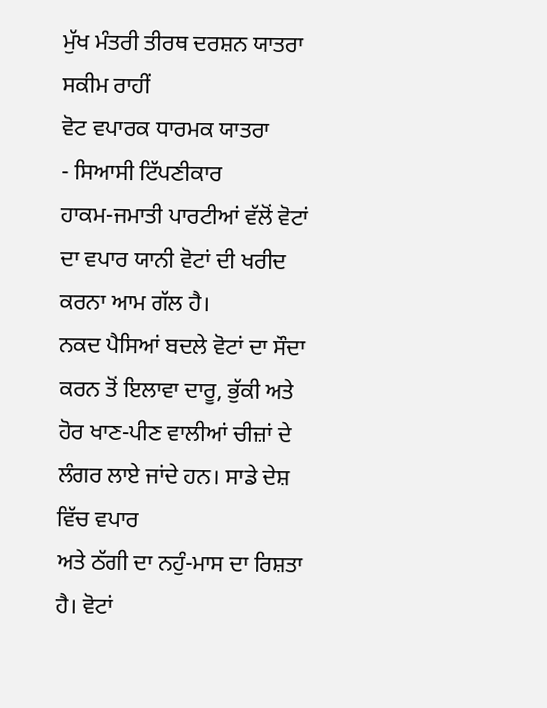ਮੁੱਖ ਮੰਤਰੀ ਤੀਰਥ ਦਰਸ਼ਨ ਯਾਤਰਾ ਸਕੀਮ ਰਾਹੀਂ
ਵੋਟ ਵਪਾਰਕ ਧਾਰਮਕ ਯਾਤਰਾ
- ਸਿਆਸੀ ਟਿੱਪਣੀਕਾਰ
ਹਾਕਮ-ਜਮਾਤੀ ਪਾਰਟੀਆਂ ਵੱਲੋਂ ਵੋਟਾਂ ਦਾ ਵਪਾਰ ਯਾਨੀ ਵੋਟਾਂ ਦੀ ਖਰੀਦ ਕਰਨਾ ਆਮ ਗੱਲ ਹੈ।
ਨਕਦ ਪੈਸਿਆਂ ਬਦਲੇ ਵੋਟਾਂ ਦਾ ਸੌਦਾ ਕਰਨ ਤੋਂ ਇਲਾਵਾ ਦਾਰੂ, ਭੁੱਕੀ ਅਤੇ ਹੋਰ ਖਾਣ-ਪੀਣ ਵਾਲੀਆਂ ਚੀਜ਼ਾਂ ਦੇ ਲੰਗਰ ਲਾਏ ਜਾਂਦੇ ਹਨ। ਸਾਡੇ ਦੇਸ਼ ਵਿੱਚ ਵਪਾਰ
ਅਤੇ ਠੱਗੀ ਦਾ ਨਹੁੰ-ਮਾਸ ਦਾ ਰਿਸ਼ਤਾ ਹੈ। ਵੋਟਾਂ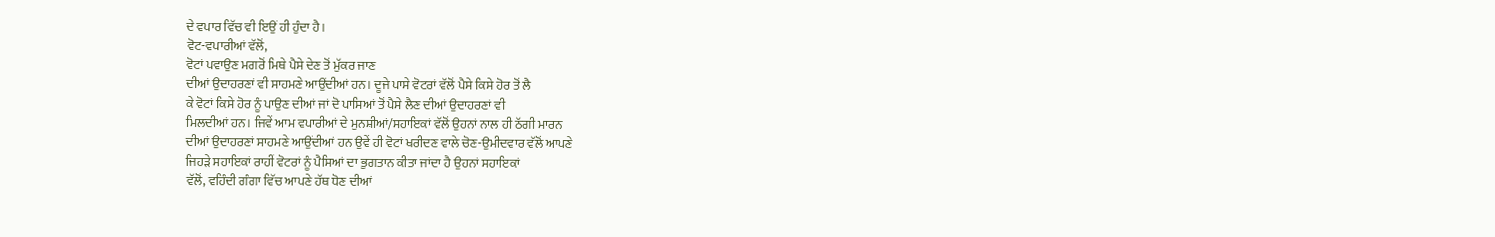ਦੇ ਵਪਾਰ ਵਿੱਚ ਵੀ ਇਉਂ ਹੀ ਹੁੰਦਾ ਹੈ।
ਵੋਟ-ਵਪਾਰੀਆਂ ਵੱਲੋਂ,
ਵੋਟਾਂ ਪਵਾਉਣ ਮਗਰੋਂ ਮਿਥੇ ਪੈਸੇ ਦੇਣ ਤੋਂ ਮੁੱਕਰ ਜਾਣ
ਦੀਆਂ ਉਦਾਹਰਣਾਂ ਵੀ ਸਾਹਮਣੇ ਆਉਂਦੀਆਂ ਹਨ। ਦੂਜੇ ਪਾਸੇ ਵੋਟਰਾਂ ਵੱਲੋਂ ਪੈਸੇ ਕਿਸੇ ਹੋਰ ਤੋਂ ਲੈ
ਕੇ ਵੋਟਾਂ ਕਿਸੇ ਹੋਰ ਨੂੰ ਪਾਉਣ ਦੀਆਂ ਜਾਂ ਦੋ ਪਾਸਿਆਂ ਤੋਂ ਪੈਸੇ ਲੈਣ ਦੀਆਂ ਉਦਾਹਰਣਾਂ ਵੀ
ਮਿਲਦੀਆਂ ਹਨ। ਜਿਵੇਂ ਆਮ ਵਪਾਰੀਆਂ ਦੇ ਮੁਨਸ਼ੀਆਂ/ਸਹਾਇਕਾਂ ਵੱਲੋਂ ਉਹਨਾਂ ਨਾਲ ਹੀ ਠੱਗੀ ਮਾਰਨ
ਦੀਆਂ ਉਦਾਹਰਣਾਂ ਸਾਹਮਣੇ ਆਉਂਦੀਆਂ ਹਨ ਉਵੇਂ ਹੀ ਵੋਟਾਂ ਖਰੀਦਣ ਵਾਲੇ ਚੋਣ-ਉਮੀਦਵਾਰ ਵੱਲੋਂ ਆਪਣੇ
ਜਿਹੜੇ ਸਹਾਇਕਾਂ ਰਾਹੀਂ ਵੋਟਰਾਂ ਨੂੰ ਪੈਸਿਆਂ ਦਾ ਭੁਗਤਾਨ ਕੀਤਾ ਜਾਂਦਾ ਹੈ ਉਹਨਾਂ ਸਹਾਇਕਾਂ
ਵੱਲੋਂ, ਵਹਿੰਦੀ ਗੰਗਾ ਵਿੱਚ ਆਪਣੇ ਹੱਥ ਧੋਣ ਦੀਆਂ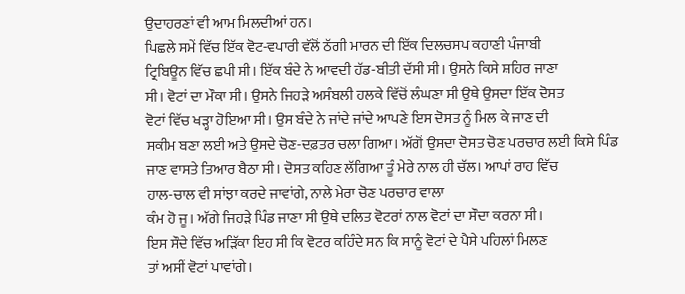ਉਦਾਹਰਣਾਂ ਵੀ ਆਮ ਮਿਲਦੀਆਂ ਹਨ।
ਪਿਛਲੇ ਸਮੇਂ ਵਿੱਚ ਇੱਕ ਵੋਟ-ਵਪਾਰੀ ਵੱਲੋਂ ਠੱਗੀ ਮਾਰਨ ਦੀ ਇੱਕ ਦਿਲਚਸਪ ਕਹਾਣੀ ਪੰਜਾਬੀ
ਟ੍ਰਿਬਿਊਨ ਵਿੱਚ ਛਪੀ ਸੀ। ਇੱਕ ਬੰਦੇ ਨੇ ਆਵਦੀ ਹੱਡ-ਬੀਤੀ ਦੱਸੀ ਸੀ। ਉਸਨੇ ਕਿਸੇ ਸ਼ਹਿਰ ਜਾਣਾ
ਸੀ। ਵੋਟਾਂ ਦਾ ਮੌਕਾ ਸੀ। ਉਸਨੇ ਜਿਹੜੇ ਅਸੰਬਲੀ ਹਲਕੇ ਵਿੱਚੋਂ ਲੰਘਣਾ ਸੀ ਉਥੇ ਉਸਦਾ ਇੱਕ ਦੋਸਤ
ਵੋਟਾਂ ਵਿੱਚ ਖੜ੍ਹਾ ਹੋਇਆ ਸੀ। ਉਸ ਬੰਦੇ ਨੇ ਜਾਂਦੇ ਜਾਂਦੇ ਆਪਣੇ ਇਸ ਦੋਸਤ ਨੂੰ ਮਿਲ ਕੇ ਜਾਣ ਦੀ
ਸਕੀਮ ਬਣਾ ਲਈ ਅਤੇ ਉਸਦੇ ਚੋਣ-ਦਫ਼ਤਰ ਚਲਾ ਗਿਆ। ਅੱਗੋਂ ਉਸਦਾ ਦੋਸਤ ਚੋਣ ਪਰਚਾਰ ਲਈ ਕਿਸੇ ਪਿੰਡ
ਜਾਣ ਵਾਸਤੇ ਤਿਆਰ ਬੈਠਾ ਸੀ। ਦੋਸਤ ਕਹਿਣ ਲੱਗਿਆ ਤੂੰ ਮੇਰੇ ਨਾਲ ਹੀ ਚੱਲ। ਆਪਾਂ ਰਾਹ ਵਿੱਚ
ਹਾਲ-ਚਾਲ ਵੀ ਸਾਂਝਾ ਕਰਦੇ ਜਾਵਾਂਗੇ, ਨਾਲੇ ਮੇਰਾ ਚੋਣ ਪਰਚਾਰ ਵਾਲਾ
ਕੰਮ ਹੋ ਜੂ। ਅੱਗੇ ਜਿਹੜੇ ਪਿੰਡ ਜਾਣਾ ਸੀ ਉਥੇ ਦਲਿਤ ਵੋਟਰਾਂ ਨਾਲ ਵੋਟਾਂ ਦਾ ਸੌਦਾ ਕਰਨਾ ਸੀ।
ਇਸ ਸੌਦੇ ਵਿੱਚ ਅੜਿੱਕਾ ਇਹ ਸੀ ਕਿ ਵੋਟਰ ਕਹਿੰਦੇ ਸਨ ਕਿ ਸਾਨੂੰ ਵੋਟਾਂ ਦੇ ਪੈਸੇ ਪਹਿਲਾਂ ਮਿਲਣ
ਤਾਂ ਅਸੀਂ ਵੋਟਾਂ ਪਾਵਾਂਗੇ।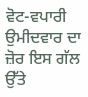ਵੋਟ-ਵਪਾਰੀ ਉਮੀਦਵਾਰ ਦਾ ਜ਼ੋਰ ਇਸ ਗੱਲ ਉੱਤੇ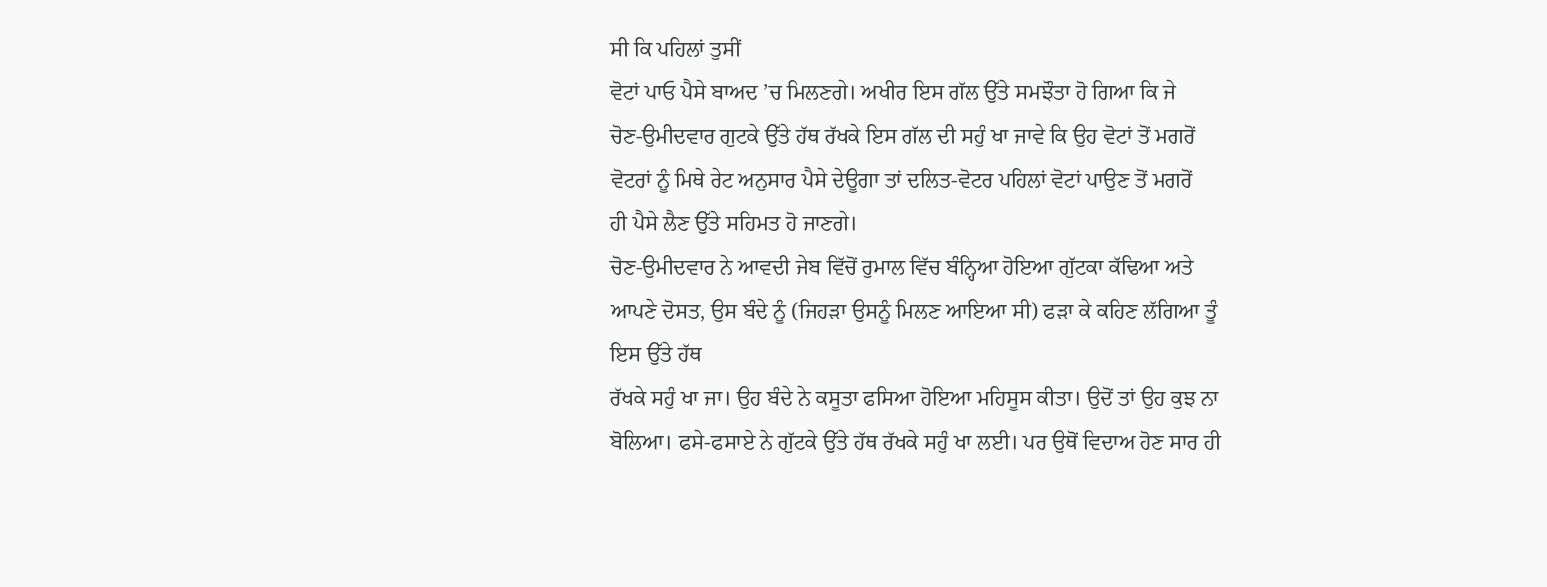ਸੀ ਕਿ ਪਹਿਲਾਂ ਤੁਸੀਂ
ਵੋਟਾਂ ਪਾਓ ਪੈਸੇ ਬਾਅਦ ’ਚ ਮਿਲਣਗੇ। ਅਖੀਰ ਇਸ ਗੱਲ ਉੱਤੇ ਸਮਝੌਤਾ ਹੋ ਗਿਆ ਕਿ ਜੇ
ਚੋਣ-ਉਮੀਦਵਾਰ ਗੁਟਕੇ ਉੱਤੇ ਹੱਥ ਰੱਖਕੇ ਇਸ ਗੱਲ ਦੀ ਸਹੁੰ ਖਾ ਜਾਵੇ ਕਿ ਉਹ ਵੋਟਾਂ ਤੋਂ ਮਗਰੋਂ
ਵੋਟਰਾਂ ਨੂੰ ਮਿਥੇ ਰੇਟ ਅਨੁਸਾਰ ਪੈਸੇ ਦੇਊਗਾ ਤਾਂ ਦਲਿਤ-ਵੋਟਰ ਪਹਿਲਾਂ ਵੋਟਾਂ ਪਾਉਣ ਤੋਂ ਮਗਰੋਂ
ਹੀ ਪੈਸੇ ਲੈਣ ਉੱਤੇ ਸਹਿਮਤ ਹੋ ਜਾਣਗੇ।
ਚੋਣ-ਉਮੀਦਵਾਰ ਨੇ ਆਵਦੀ ਜੇਬ ਵਿੱਚੋਂ ਰੁਮਾਲ ਵਿੱਚ ਬੰਨ੍ਹਿਆ ਹੋਇਆ ਗੁੱਟਕਾ ਕੱਢਿਆ ਅਤੇ
ਆਪਣੇ ਦੋਸਤ, ਉਸ ਬੰਦੇ ਨੂੰ (ਜਿਹੜਾ ਉਸਨੂੰ ਮਿਲਣ ਆਇਆ ਸੀ) ਫੜਾ ਕੇ ਕਹਿਣ ਲੱਗਿਆ ਤੂੰ ਇਸ ਉੱਤੇ ਹੱਥ
ਰੱਖਕੇ ਸਹੁੰ ਖਾ ਜਾ। ਉਹ ਬੰਦੇ ਨੇ ਕਸੂਤਾ ਫਸਿਆ ਹੋਇਆ ਮਹਿਸੂਸ ਕੀਤਾ। ਉਦੋਂ ਤਾਂ ਉਹ ਕੁਝ ਨਾ
ਬੋਲਿਆ। ਫਸੇ-ਫਸਾਏ ਨੇ ਗੁੱਟਕੇ ਉੱਤੇ ਹੱਥ ਰੱਖਕੇ ਸਹੁੰ ਖਾ ਲਈ। ਪਰ ਉਥੋਂ ਵਿਦਾਅ ਹੋਣ ਸਾਰ ਹੀ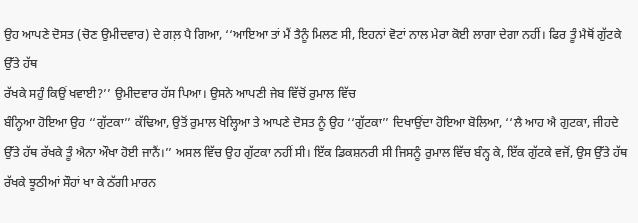ਉਹ ਆਪਣੇ ਦੋਸਤ (ਚੋਣ ਉਮੀਦਵਾਰ) ਦੇ ਗਲ਼ ਪੈ ਗਿਆ, ‘‘ਆਇਆ ਤਾਂ ਮੈਂ ਤੈਨੂੰ ਮਿਲਣ ਸੀ, ਇਹਨਾਂ ਵੋਟਾਂ ਨਾਲ ਮੇਰਾ ਕੋਈ ਲਾਗਾ ਦੇਗਾ ਨਹੀਂ। ਫਿਰ ਤੂੰ ਮੈਥੋਂ ਗੁੱਟਕੇ ਉੱਤੇ ਹੱਥ
ਰੱਖਕੇ ਸਹੁੰ ਕਿਉਂ ਖਵਾਈ?’’ ਉਮੀਦਵਾਰ ਹੱਸ ਪਿਆ। ਉਸਨੇ ਆਪਣੀ ਜੇਬ ਵਿੱਚੋਂ ਰੁਮਾਲ ਵਿੱਚ
ਬੰਨ੍ਹਿਆ ਹੋਇਆ ਉਹ ‘‘ਗੁੱਟਕਾ’’ ਕੱਢਿਆ, ਉਤੋਂ ਰੁਮਾਲ ਖੋਲ੍ਹਿਆ ਤੇ ਆਪਣੇ ਦੋਸਤ ਨੂੰ ਉਹ ‘‘ਗੁੱਟਕਾ’’ ਦਿਖਾਉਂਦਾ ਹੋਇਆ ਬੋਲਿਆ, ‘‘ਲੈ ਆਹ ਐ ਗੁਟਕਾ, ਜੀਹਦੇ ਉੱਤੇ ਹੱਥ ਰੱਖਕੇ ਤੂੰ ਐਨਾ ਔਖਾ ਹੋਈ ਜਾਨੈਂ।’’ ਅਸਲ ਵਿੱਚ ਉਹ ਗੁੱਟਕਾ ਨਹੀਂ ਸੀ। ਇੱਕ ਡਿਕਸ਼ਨਰੀ ਸੀ ਜਿਸਨੂੰ ਰੁਮਾਲ ਵਿੱਚ ਬੰਨ੍ਹ ਕੇ, ਇੱਕ ਗੁੱਟਕੇ ਵਜੋਂ, ਉਸ ਉੱਤੇ ਹੱਥ ਰੱਖਕੇ ਝੂਠੀਆਂ ਸੌਹਾਂ ਖਾ ਕੇ ਠੱਗੀ ਮਾਰਨ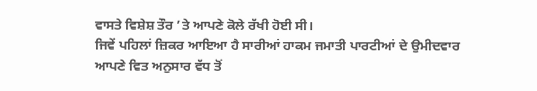ਵਾਸਤੇ ਵਿਸ਼ੇਸ਼ ਤੌਰ ’ਤੇ ਆਪਣੇ ਕੋਲੇ ਰੱਖੀ ਹੋਈ ਸੀ।
ਜਿਵੇਂ ਪਹਿਲਾਂ ਜ਼ਿਕਰ ਆਇਆ ਹੈ ਸਾਰੀਆਂ ਹਾਕਮ ਜਮਾਤੀ ਪਾਰਟੀਆਂ ਦੇ ਉਮੀਦਵਾਰ ਆਪਣੇ ਵਿਤ ਅਨੁਸਾਰ ਵੱਧ ਤੋਂ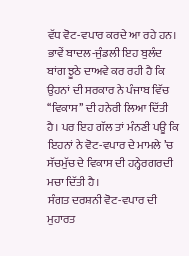ਵੱਧ ਵੋਟ-ਵਪਾਰ ਕਰਦੇ ਆ ਰਹੇ ਹਨ। ਭਾਵੇਂ ਬਾਦਲ-ਜੁੰਡਲੀ ਇਹ ਬੁਲੰਦ ਬਾਂਗ ਝੂਠੇ ਦਾਅਵੇ ਕਰ ਰਹੀ ਹੈ ਕਿ ਉਹਨਾਂ ਦੀ ਸਰਕਾਰ ਨੇ ਪੰਜਾਬ ਵਿੱਚ ‘‘ਵਿਕਾਸ’’ ਦੀ ਹਨੇਰੀ ਲਿਆ ਦਿੱਤੀ ਹੈ। ਪਰ ਇਹ ਗੱਲ ਤਾਂ ਮੰਨਣੀ ਪਊ ਕਿ ਇਹਨਾਂ ਨੇ ਵੋਟ-ਵਪਾਰ ਦੇ ਮਾਮਲੇ ’ਚ ਸੱਚਮੁੱਚ ਦੇ ਵਿਕਾਸ ਦੀ ਹਨ੍ਹੇਰਗਰਦੀ ਮਚਾ ਦਿੱਤੀ ਹੈ।
ਸੰਗਤ ਦਰਸ਼ਨੀ ਵੋਟ-ਵਪਾਰ ਦੀ ਮੁਹਾਰਤ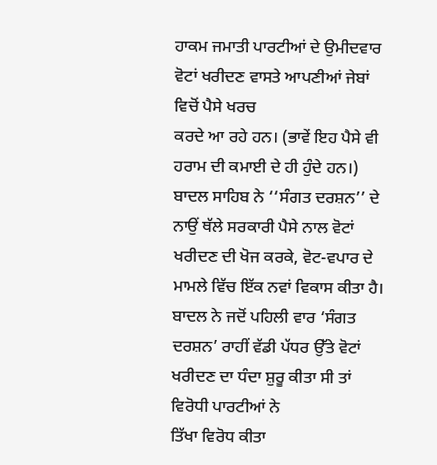ਹਾਕਮ ਜਮਾਤੀ ਪਾਰਟੀਆਂ ਦੇ ਉਮੀਦਵਾਰ ਵੋਟਾਂ ਖਰੀਦਣ ਵਾਸਤੇ ਆਪਣੀਆਂ ਜੇਬਾਂ ਵਿਚੋਂ ਪੈਸੇ ਖਰਚ
ਕਰਦੇ ਆ ਰਹੇ ਹਨ। (ਭਾਵੇਂ ਇਹ ਪੈਸੇ ਵੀ ਹਰਾਮ ਦੀ ਕਮਾਈ ਦੇ ਹੀ ਹੁੰਦੇ ਹਨ।) ਬਾਦਲ ਸਾਹਿਬ ਨੇ ‘‘ਸੰਗਤ ਦਰਸ਼ਨ’’ ਦੇ ਨਾਉਂ ਥੱਲੇ ਸਰਕਾਰੀ ਪੈਸੇ ਨਾਲ ਵੋਟਾਂ ਖਰੀਦਣ ਦੀ ਖੋਜ ਕਰਕੇ, ਵੋਟ-ਵਪਾਰ ਦੇ ਮਾਮਲੇ ਵਿੱਚ ਇੱਕ ਨਵਾਂ ਵਿਕਾਸ ਕੀਤਾ ਹੈ। ਬਾਦਲ ਨੇ ਜਦੋਂ ਪਹਿਲੀ ਵਾਰ ‘ਸੰਗਤ ਦਰਸ਼ਨ’ ਰਾਹੀਂ ਵੱਡੀ ਪੱਧਰ ਉੱਤੇ ਵੋਟਾਂ ਖਰੀਦਣ ਦਾ ਧੰਦਾ ਸ਼ੁਰੂ ਕੀਤਾ ਸੀ ਤਾਂ ਵਿਰੋਧੀ ਪਾਰਟੀਆਂ ਨੇ
ਤਿੱਖਾ ਵਿਰੋਧ ਕੀਤਾ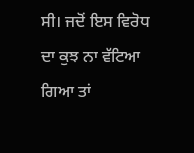ਸੀ। ਜਦੋਂ ਇਸ ਵਿਰੋਧ ਦਾ ਕੁਝ ਨਾ ਵੱਟਿਆ ਗਿਆ ਤਾਂ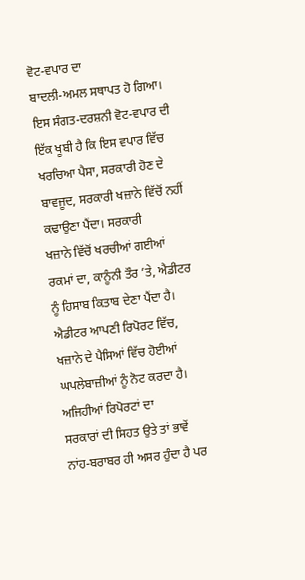ਵੋਟ-ਵਪਾਰ ਦਾ
ਬਾਦਲੀ-ਅਮਲ ਸਥਾਪਤ ਹੋ ਗਿਆ।
ਇਸ ਸੰਗਤ-ਦਰਸ਼ਨੀ ਵੋਟ-ਵਪਾਰ ਦੀ ਇੱਕ ਖੂਬੀ ਹੈ ਕਿ ਇਸ ਵਪਾਰ ਵਿੱਚ ਖਰਚਿਆ ਪੈਸਾ, ਸਰਕਾਰੀ ਹੋਣ ਦੇ ਬਾਵਜੂਦ, ਸਰਕਾਰੀ ਖਜ਼ਾਨੇ ਵਿੱਚੋਂ ਨਹੀਂ ਕਢਾਉਣਾ ਪੈਂਦਾ। ਸਰਕਾਰੀ
ਖਜ਼ਾਨੇ ਵਿੱਚੋਂ ਖਰਚੀਆਂ ਗਈਆਂ ਰਕਮਾਂ ਦਾ, ਕਾਨੂੰਨੀ ਤੌਰ ’ਤੇ, ਐਡੀਟਰ ਨੂੰ ਹਿਸਾਬ ਕਿਤਾਬ ਦੇਣਾ ਪੈਂਦਾ ਹੈ। ਐਡੀਟਰ ਆਪਣੀ ਰਿਪੋਰਟ ਵਿੱਚ, ਖਜ਼ਾਨੇ ਦੇ ਪੈਸਿਆਂ ਵਿੱਚ ਹੋਈਆਂ ਘਪਲੇਬਾਜ਼ੀਆਂ ਨੂੰ ਨੋਟ ਕਰਦਾ ਹੈ। ਅਜਿਹੀਆਂ ਰਿਪੋਰਟਾਂ ਦਾ
ਸਰਕਾਰਾਂ ਦੀ ਸਿਹਤ ਉਤੇ ਤਾਂ ਭਾਵੇਂ ਨਾਂਹ-ਬਰਾਬਰ ਹੀ ਅਸਰ ਹੁੰਦਾ ਹੈ ਪਰ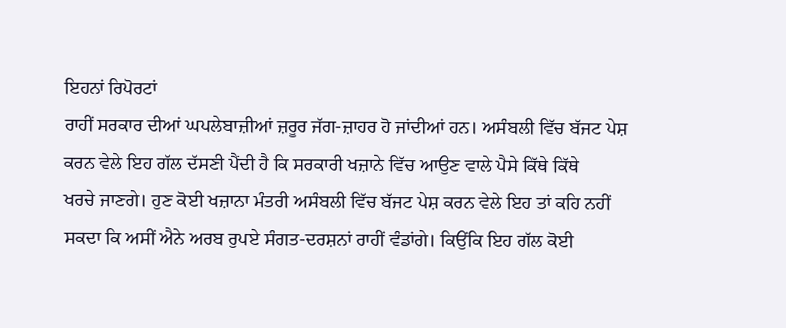ਇਹਨਾਂ ਰਿਪੋਰਟਾਂ
ਰਾਹੀਂ ਸਰਕਾਰ ਦੀਆਂ ਘਪਲੇਬਾਜ਼ੀਆਂ ਜ਼ਰੂਰ ਜੱਗ-ਜ਼ਾਹਰ ਹੋ ਜਾਂਦੀਆਂ ਹਨ। ਅਸੰਬਲੀ ਵਿੱਚ ਬੱਜਟ ਪੇਸ਼
ਕਰਨ ਵੇਲੇ ਇਹ ਗੱਲ ਦੱਸਣੀ ਪੈਂਦੀ ਹੈ ਕਿ ਸਰਕਾਰੀ ਖਜ਼ਾਨੇ ਵਿੱਚ ਆਉਣ ਵਾਲੇ ਪੈਸੇ ਕਿੱਥੇ ਕਿੱਥੇ
ਖਰਚੇ ਜਾਣਗੇ। ਹੁਣ ਕੋਈ ਖਜ਼ਾਨਾ ਮੰਤਰੀ ਅਸੰਬਲੀ ਵਿੱਚ ਬੱਜਟ ਪੇਸ਼ ਕਰਨ ਵੇਲੇ ਇਹ ਤਾਂ ਕਹਿ ਨਹੀਂ
ਸਕਦਾ ਕਿ ਅਸੀਂ ਐਨੇ ਅਰਬ ਰੁਪਏ ਸੰਗਤ-ਦਰਸ਼ਨਾਂ ਰਾਹੀਂ ਵੰਡਾਂਗੇ। ਕਿਉਂਕਿ ਇਹ ਗੱਲ ਕੋਈ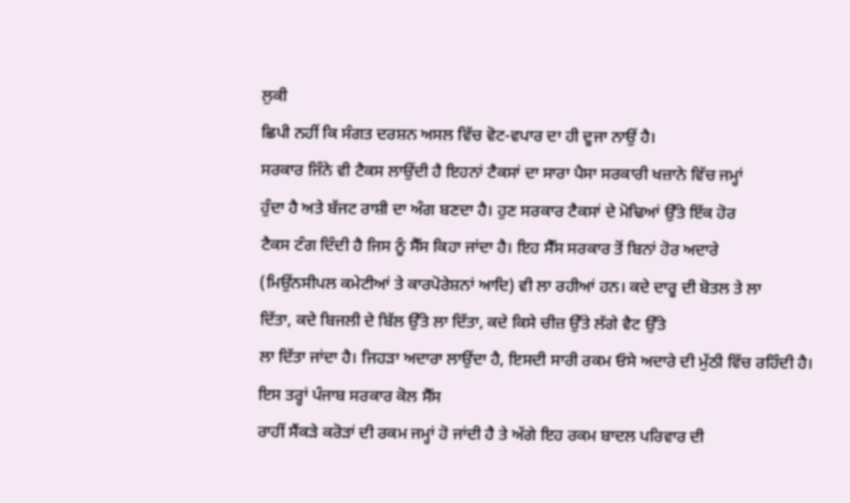ਲੁਕੀ
ਛਿਪੀ ਨਹੀਂ ਕਿ ਸੰਗਤ ਦਰਸ਼ਨ ਅਸਲ ਵਿੱਚ ਵੋਟ-ਵਪਾਰ ਦਾ ਹੀ ਦੂਜਾ ਨਾਉਂ ਹੈ।
ਸਰਕਾਰ ਜਿੰਨੇ ਵੀ ਟੈਕਸ ਲਾਉਂਦੀ ਹੈ ਇਹਨਾਂ ਟੈਕਸਾਂ ਦਾ ਸਾਰਾ ਪੈਸਾ ਸਰਕਾਰੀ ਖਜ਼ਾਨੇ ਵਿੱਚ ਜਮ੍ਹਾਂ
ਹੁੰਦਾ ਹੈ ਅਤੇ ਬੱਜਟ ਰਾਸ਼ੀ ਦਾ ਅੰਗ ਬਣਦਾ ਹੈ। ਹੁਣ ਸਰਕਾਰ ਟੈਕਸਾਂ ਦੇ ਮੋਢਿਆਂ ਉੱਤੇ ਇੱਕ ਹੋਰ
ਟੈਕਸ ਟੰਗ ਦਿੰਦੀ ਹੈ ਜਿਸ ਨੂੰ ਸੈੱਸ ਕਿਹਾ ਜਾਂਦਾ ਹੈ। ਇਹ ਸੈੱਸ ਸਰਕਾਰ ਤੋਂ ਬਿਨਾਂ ਹੋਰ ਅਦਾਰੇ
(ਮਿਉਂਨਸੀਪਲ ਕਮੇਟੀਆਂ ਤੇ ਕਾਰਪੋਰੇਸ਼ਨਾਂ ਆਦਿ) ਵੀ ਲਾ ਰਹੀਆਂ ਹਨ। ਕਦੇ ਦਾਰੂ ਦੀ ਬੋਤਲ ਤੇ ਲਾ
ਦਿੱਤਾ, ਕਦੇ ਬਿਜਲੀ ਦੇ ਬਿੱਲ ਉੱਤੇ ਲਾ ਦਿੱਤਾ, ਕਦੇ ਕਿਸੇ ਚੀਜ਼ ਉੱਤੇ ਲੱਗੇ ਵੈਟ ਉੱਤੇ
ਲਾ ਦਿੱਤਾ ਜਾਂਦਾ ਹੈ। ਜਿਹੜਾ ਅਦਾਰਾ ਲਾਉਂਦਾ ਹੈ, ਇਸਦੀ ਸਾਰੀ ਰਕਮ ਓਸੇ ਅਦਾਰੇ ਦੀ ਮੁੱਠੀ ਵਿੱਚ ਰਹਿੰਦੀ ਹੈ। ਇਸ ਤਰ੍ਹਾਂ ਪੰਜਾਬ ਸਰਕਾਰ ਕੋਲ ਸੈੱਸ
ਰਾਹੀਂ ਸੈਂਕੜੇ ਕਰੋੜਾਂ ਦੀ ਰਕਮ ਜਮ੍ਹਾਂ ਹੋ ਜਾਂਦੀ ਹੈ ਤੇ ਅੱਗੇ ਇਹ ਰਕਮ ਬਾਦਲ ਪਰਿਵਾਰ ਦੀ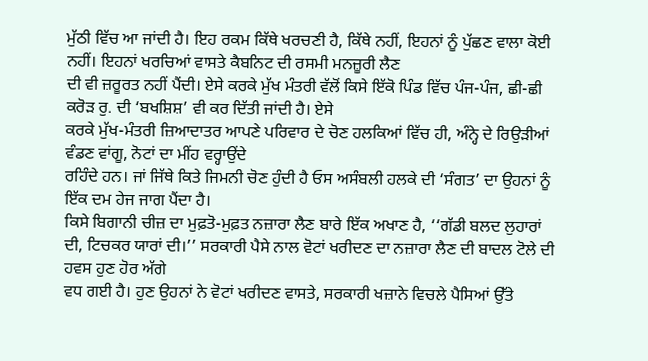ਮੁੱਠੀ ਵਿੱਚ ਆ ਜਾਂਦੀ ਹੈ। ਇਹ ਰਕਮ ਕਿੱਥੇ ਖਰਚਣੀ ਹੈ, ਕਿੱਥੇ ਨਹੀਂ, ਇਹਨਾਂ ਨੂੰ ਪੁੱਛਣ ਵਾਲਾ ਕੋਈ ਨਹੀਂ। ਇਹਨਾਂ ਖਰਚਿਆਂ ਵਾਸਤੇ ਕੈਬਨਿਟ ਦੀ ਰਸਮੀ ਮਨਜ਼ੂਰੀ ਲੈਣ
ਦੀ ਵੀ ਜ਼ਰੂਰਤ ਨਹੀਂ ਪੈਂਦੀ। ਏਸੇ ਕਰਕੇ ਮੁੱਖ ਮੰਤਰੀ ਵੱਲੋਂ ਕਿਸੇ ਇੱਕੋ ਪਿੰਡ ਵਿੱਚ ਪੰਜ-ਪੰਜ, ਛੀ-ਛੀ ਕਰੋੜ ਰੁ. ਦੀ ‘ਬਖਸ਼ਿਸ਼’ ਵੀ ਕਰ ਦਿੱਤੀ ਜਾਂਦੀ ਹੈ। ਏਸੇ
ਕਰਕੇ ਮੁੱਖ-ਮੰਤਰੀ ਜ਼ਿਆਦਾਤਰ ਆਪਣੇ ਪਰਿਵਾਰ ਦੇ ਚੋਣ ਹਲਕਿਆਂ ਵਿੱਚ ਹੀ, ਅੰਨ੍ਹੇ ਦੇ ਰਿਉੜੀਆਂ ਵੰਡਣ ਵਾਂਗੂ, ਨੋਟਾਂ ਦਾ ਮੀਂਹ ਵਰ੍ਹਾਉਂਦੇ
ਰਹਿੰਦੇ ਹਨ। ਜਾਂ ਜਿੱਥੇ ਕਿਤੇ ਜਿਮਨੀ ਚੋਣ ਹੁੰਦੀ ਹੈ ਓਸ ਅਸੰਬਲੀ ਹਲਕੇ ਦੀ ‘ਸੰਗਤ’ ਦਾ ਉਹਨਾਂ ਨੂੰ ਇੱਕ ਦਮ ਹੇਜ ਜਾਗ ਪੈਂਦਾ ਹੈ।
ਕਿਸੇ ਬਿਗਾਨੀ ਚੀਜ਼ ਦਾ ਮੁਫ਼ਤੋ-ਮੁਫ਼ਤ ਨਜ਼ਾਰਾ ਲੈਣ ਬਾਰੇ ਇੱਕ ਅਖਾਣ ਹੈ, ‘‘ਗੱਡੀ ਬਲਦ ਲੁਹਾਰਾਂ ਦੀ, ਟਿਚਕਰ ਯਾਰਾਂ ਦੀ।’’ ਸਰਕਾਰੀ ਪੈਸੇ ਨਾਲ ਵੋਟਾਂ ਖਰੀਦਣ ਦਾ ਨਜ਼ਾਰਾ ਲੈਣ ਦੀ ਬਾਦਲ ਟੋਲੇ ਦੀ ਹਵਸ ਹੁਣ ਹੋਰ ਅੱਗੇ
ਵਧ ਗਈ ਹੈ। ਹੁਣ ਉਹਨਾਂ ਨੇ ਵੋਟਾਂ ਖਰੀਦਣ ਵਾਸਤੇ, ਸਰਕਾਰੀ ਖਜ਼ਾਨੇ ਵਿਚਲੇ ਪੈਸਿਆਂ ਉੱਤੇ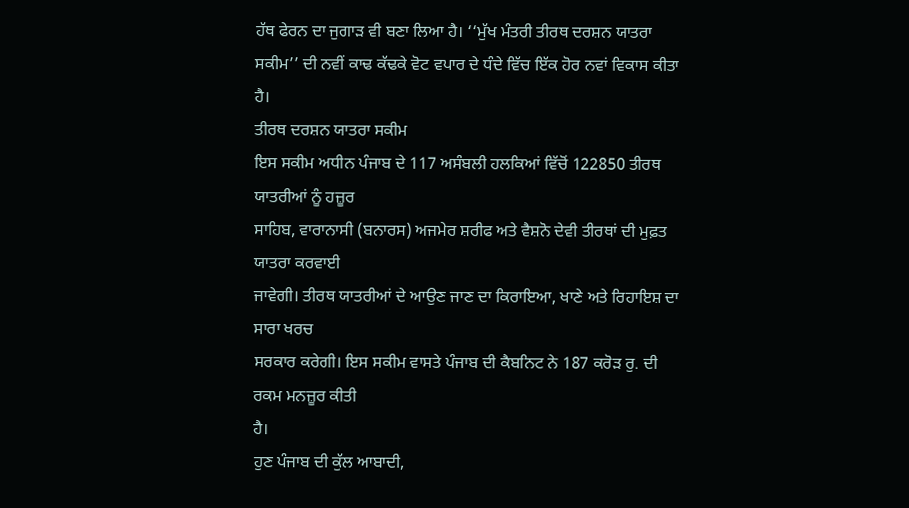ਹੱਥ ਫੇਰਨ ਦਾ ਜੁਗਾੜ ਵੀ ਬਣਾ ਲਿਆ ਹੈ। ‘‘ਮੁੱਖ ਮੰਤਰੀ ਤੀਰਥ ਦਰਸ਼ਨ ਯਾਤਰਾ
ਸਕੀਮ’’ ਦੀ ਨਵੀਂ ਕਾਢ ਕੱਢਕੇ ਵੋਟ ਵਪਾਰ ਦੇ ਧੰਦੇ ਵਿੱਚ ਇੱਕ ਹੋਰ ਨਵਾਂ ਵਿਕਾਸ ਕੀਤਾ ਹੈ।
ਤੀਰਥ ਦਰਸ਼ਨ ਯਾਤਰਾ ਸਕੀਮ
ਇਸ ਸਕੀਮ ਅਧੀਨ ਪੰਜਾਬ ਦੇ 117 ਅਸੰਬਲੀ ਹਲਕਿਆਂ ਵਿੱਚੋਂ 122850 ਤੀਰਥ ਯਾਤਰੀਆਂ ਨੂੰ ਹਜ਼ੂਰ
ਸਾਹਿਬ, ਵਾਰਾਨਾਸੀ (ਬਨਾਰਸ) ਅਜਮੇਰ ਸ਼ਰੀਫ ਅਤੇ ਵੈਸ਼ਨੋ ਦੇਵੀ ਤੀਰਥਾਂ ਦੀ ਮੁਫ਼ਤ ਯਾਤਰਾ ਕਰਵਾਈ
ਜਾਵੇਗੀ। ਤੀਰਥ ਯਾਤਰੀਆਂ ਦੇ ਆਉਣ ਜਾਣ ਦਾ ਕਿਰਾਇਆ, ਖਾਣੇ ਅਤੇ ਰਿਹਾਇਸ਼ ਦਾ ਸਾਰਾ ਖਰਚ
ਸਰਕਾਰ ਕਰੇਗੀ। ਇਸ ਸਕੀਮ ਵਾਸਤੇ ਪੰਜਾਬ ਦੀ ਕੈਬਨਿਟ ਨੇ 187 ਕਰੋੜ ਰੁ. ਦੀ ਰਕਮ ਮਨਜ਼ੂਰ ਕੀਤੀ
ਹੈ।
ਹੁਣ ਪੰਜਾਬ ਦੀ ਕੁੱਲ ਆਬਾਦੀ,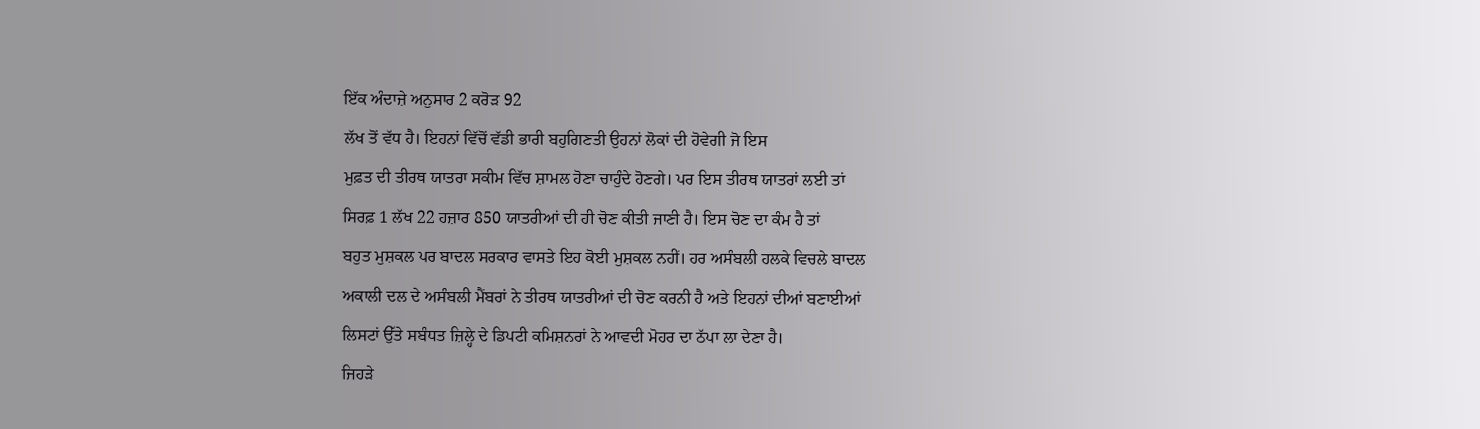ਇੱਕ ਅੰਦਾਜ਼ੇ ਅਨੁਸਾਰ 2 ਕਰੋੜ 92
ਲੱਖ ਤੋਂ ਵੱਧ ਹੈ। ਇਹਨਾਂ ਵਿੱਚੋਂ ਵੱਡੀ ਭਾਰੀ ਬਹੁਗਿਣਤੀ ਉਹਨਾਂ ਲੋਕਾਂ ਦੀ ਹੋਵੇਗੀ ਜੋ ਇਸ
ਮੁਫ਼ਤ ਦੀ ਤੀਰਥ ਯਾਤਰਾ ਸਕੀਮ ਵਿੱਚ ਸ਼ਾਮਲ ਹੋਣਾ ਚਾਹੁੰਦੇ ਹੋਣਗੇ। ਪਰ ਇਸ ਤੀਰਥ ਯਾਤਰਾਂ ਲਈ ਤਾਂ
ਸਿਰਫ਼ 1 ਲੱਖ 22 ਹਜ਼ਾਰ 850 ਯਾਤਰੀਆਂ ਦੀ ਹੀ ਚੋਣ ਕੀਤੀ ਜਾਣੀ ਹੈ। ਇਸ ਚੋਣ ਦਾ ਕੰਮ ਹੈ ਤਾਂ
ਬਹੁਤ ਮੁਸ਼ਕਲ ਪਰ ਬਾਦਲ ਸਰਕਾਰ ਵਾਸਤੇ ਇਹ ਕੋਈ ਮੁਸ਼ਕਲ ਨਹੀਂ। ਹਰ ਅਸੰਬਲੀ ਹਲਕੇ ਵਿਚਲੇ ਬਾਦਲ
ਅਕਾਲੀ ਦਲ ਦੇ ਅਸੰਬਲੀ ਮੈਂਬਰਾਂ ਨੇ ਤੀਰਥ ਯਾਤਰੀਆਂ ਦੀ ਚੋਣ ਕਰਨੀ ਹੈ ਅਤੇ ਇਹਨਾਂ ਦੀਆਂ ਬਣਾਈਆਂ
ਲਿਸਟਾਂ ਉੱਤੇ ਸਬੰਧਤ ਜ਼ਿਲ੍ਹੇ ਦੇ ਡਿਪਟੀ ਕਮਿਸ਼ਨਰਾਂ ਨੇ ਆਵਦੀ ਮੋਹਰ ਦਾ ਠੱਪਾ ਲਾ ਦੇਣਾ ਹੈ।
ਜਿਹੜੇ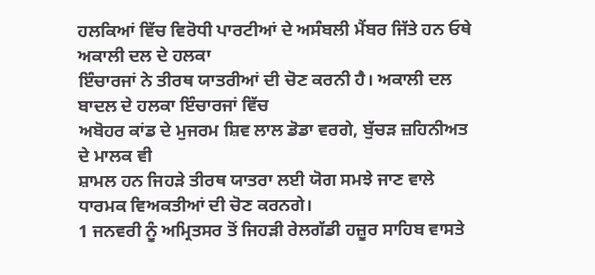ਹਲਕਿਆਂ ਵਿੱਚ ਵਿਰੋਧੀ ਪਾਰਟੀਆਂ ਦੇ ਅਸੰਬਲੀ ਮੈਂਬਰ ਜਿੱਤੇ ਹਨ ਓਥੇ ਅਕਾਲੀ ਦਲ ਦੇ ਹਲਕਾ
ਇੰਚਾਰਜਾਂ ਨੇ ਤੀਰਥ ਯਾਤਰੀਆਂ ਦੀ ਚੋਣ ਕਰਨੀ ਹੈ। ਅਕਾਲੀ ਦਲ ਬਾਦਲ ਦੇ ਹਲਕਾ ਇੰਚਾਰਜਾਂ ਵਿੱਚ
ਅਬੋਹਰ ਕਾਂਡ ਦੇ ਮੁਜਰਮ ਸ਼ਿਵ ਲਾਲ ਡੋਡਾ ਵਰਗੇ, ਬੁੱਚੜ ਜ਼ਹਿਨੀਅਤ ਦੇ ਮਾਲਕ ਵੀ
ਸ਼ਾਮਲ ਹਨ ਜਿਹੜੇ ਤੀਰਥ ਯਾਤਰਾ ਲਈ ਯੋਗ ਸਮਝੇ ਜਾਣ ਵਾਲੇ ਧਾਰਮਕ ਵਿਅਕਤੀਆਂ ਦੀ ਚੋਣ ਕਰਨਗੇ।
1 ਜਨਵਰੀ ਨੂੰ ਅਮ੍ਰਿਤਸਰ ਤੋਂ ਜਿਹੜੀ ਰੇਲਗੱਡੀ ਹਜ਼ੂਰ ਸਾਹਿਬ ਵਾਸਤੇ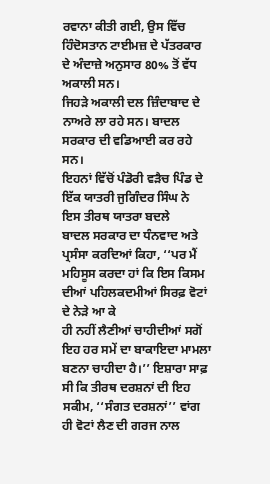ਰਵਾਨਾ ਕੀਤੀ ਗਈ, ਉਸ ਵਿੱਚ ਹਿੰਦੋਸਤਾਨ ਟਾਈਮਜ਼ ਦੇ ਪੱਤਰਕਾਰ ਦੇ ਅੰਦਾਜ਼ੇ ਅਨੁਸਾਰ 80% ਤੋਂ ਵੱਧ ਅਕਾਲੀ ਸਨ।
ਜਿਹੜੇ ਅਕਾਲੀ ਦਲ ਜ਼ਿੰਦਾਬਾਦ ਦੇ ਨਾਅਰੇ ਲਾ ਰਹੇ ਸਨ। ਬਾਦਲ ਸਰਕਾਰ ਦੀ ਵਡਿਆਈ ਕਰ ਰਹੇ ਸਨ।
ਇਹਨਾਂ ਵਿੱਚੋਂ ਪੰਡੋਰੀ ਵੜੈਚ ਪਿੰਡ ਦੇ ਇੱਕ ਯਾਤਰੀ ਜੁਗਿੰਦਰ ਸਿੰਘ ਨੇ ਇਸ ਤੀਰਥ ਯਾਤਰਾ ਬਦਲੇ
ਬਾਦਲ ਸਰਕਾਰ ਦਾ ਧੰਨਵਾਦ ਅਤੇ ਪ੍ਰਸੰਸਾ ਕਰਦਿਆਂ ਕਿਹਾ, ‘‘ਪਰ ਮੈਂ ਮਹਿਸੂਸ ਕਰਦਾ ਹਾਂ ਕਿ ਇਸ ਕਿਸਮ ਦੀਆਂ ਪਹਿਲਕਦਮੀਆਂ ਸਿਰਫ਼ ਵੋਟਾਂ ਦੇ ਨੇੜੇ ਆ ਕੇ
ਹੀ ਨਹੀਂ ਲੈਣੀਆਂ ਚਾਹੀਦੀਆਂ ਸਗੋਂ ਇਹ ਹਰ ਸਮੇਂ ਦਾ ਬਾਕਾਇਦਾ ਮਾਮਲਾ ਬਣਨਾ ਚਾਹੀਦਾ ਹੈ।’’ ਇਸ਼ਾਰਾ ਸਾਫ਼ ਸੀ ਕਿ ਤੀਰਥ ਦਰਸ਼ਨਾਂ ਦੀ ਇਹ ਸਕੀਮ, ‘‘ਸੰਗਤ ਦਰਸ਼ਨਾਂ’’ ਵਾਂਗ ਹੀ ਵੋਟਾਂ ਲੈਣ ਦੀ ਗਰਜ ਨਾਲ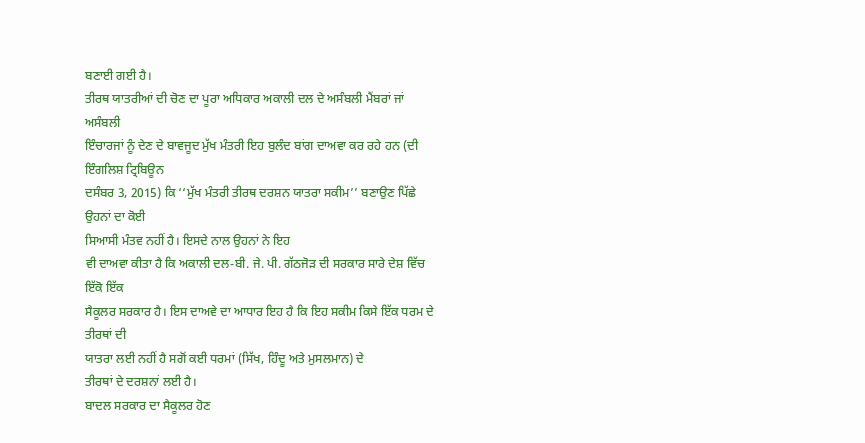ਬਣਾਈ ਗਈ ਹੈ।
ਤੀਰਥ ਯਾਤਰੀਆਂ ਦੀ ਚੋਣ ਦਾ ਪੂਰਾ ਅਧਿਕਾਰ ਅਕਾਲੀ ਦਲ ਦੇ ਅਸੰਬਲੀ ਮੈਂਬਰਾਂ ਜਾਂ ਅਸੰਬਲੀ
ਇੰਚਾਰਜਾਂ ਨੂੰ ਦੇਣ ਦੇ ਬਾਵਜੂਦ ਮੁੱਖ ਮੰਤਰੀ ਇਹ ਬੁਲੰਦ ਬਾਂਗ ਦਾਅਵਾ ਕਰ ਰਹੇ ਹਨ (ਦੀ ਇੰਗਲਿਸ਼ ਟ੍ਰਿਬਿਊਨ
ਦਸੰਬਰ 3, 2015) ਕਿ ‘‘ਮੁੱਖ ਮੰਤਰੀ ਤੀਰਥ ਦਰਸ਼ਨ ਯਾਤਰਾ ਸਕੀਮ’’ ਬਣਾਉਣ ਪਿੱਛੇ ਉਹਨਾਂ ਦਾ ਕੋਈ
ਸਿਆਸੀ ਮੰਤਵ ਨਹੀਂ ਹੈ। ਇਸਦੇ ਨਾਲ ਉਹਨਾਂ ਨੇ ਇਹ
ਵੀ ਦਾਅਵਾ ਕੀਤਾ ਹੈ ਕਿ ਅਕਾਲੀ ਦਲ-ਬੀ. ਜੇ. ਪੀ. ਗੱਠਜੋੜ ਦੀ ਸਰਕਾਰ ਸਾਰੇ ਦੇਸ਼ ਵਿੱਚ ਇੱਕੋ ਇੱਕ
ਸੈਕੂਲਰ ਸਰਕਾਰ ਹੈ। ਇਸ ਦਾਅਵੇ ਦਾ ਆਧਾਰ ਇਹ ਹੈ ਕਿ ਇਹ ਸਕੀਮ ਕਿਸੇ ਇੱਕ ਧਰਮ ਦੇ ਤੀਰਥਾਂ ਦੀ
ਯਾਤਰਾ ਲਈ ਨਹੀਂ ਹੈ ਸਗੋਂ ਕਈ ਧਰਮਾਂ (ਸਿੱਖ, ਹਿੰਦੂ ਅਤੇ ਮੁਸਲਮਾਨ) ਦੇ
ਤੀਰਥਾਂ ਦੇ ਦਰਸ਼ਨਾਂ ਲਈ ਹੈ।
ਬਾਦਲ ਸਰਕਾਰ ਦਾ ਸੈਕੂਲਰ ਹੋਣ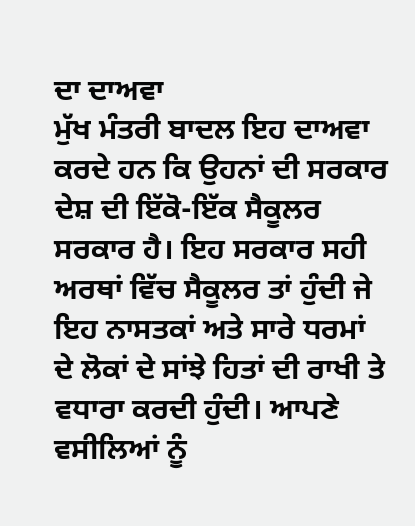ਦਾ ਦਾਅਵਾ
ਮੁੱਖ ਮੰਤਰੀ ਬਾਦਲ ਇਹ ਦਾਅਵਾ ਕਰਦੇ ਹਨ ਕਿ ਉਹਨਾਂ ਦੀ ਸਰਕਾਰ ਦੇਸ਼ ਦੀ ਇੱਕੋ-ਇੱਕ ਸੈਕੂਲਰ
ਸਰਕਾਰ ਹੈ। ਇਹ ਸਰਕਾਰ ਸਹੀ ਅਰਥਾਂ ਵਿੱਚ ਸੈਕੂਲਰ ਤਾਂ ਹੁੰਦੀ ਜੇ ਇਹ ਨਾਸਤਕਾਂ ਅਤੇ ਸਾਰੇ ਧਰਮਾਂ
ਦੇ ਲੋਕਾਂ ਦੇ ਸਾਂਝੇ ਹਿਤਾਂ ਦੀ ਰਾਖੀ ਤੇ ਵਧਾਰਾ ਕਰਦੀ ਹੁੰਦੀ। ਆਪਣੇ ਵਸੀਲਿਆਂ ਨੂੰ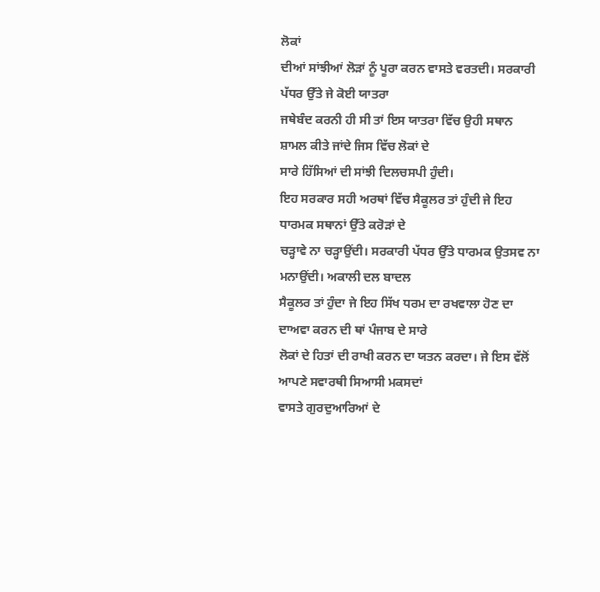ਲੋਕਾਂ
ਦੀਆਂ ਸਾਂਝੀਆਂ ਲੋੜਾਂ ਨੂੰ ਪੂਰਾ ਕਰਨ ਵਾਸਤੇ ਵਰਤਦੀ। ਸਰਕਾਰੀ ਪੱਧਰ ਉੱਤੇ ਜੇ ਕੋਈ ਯਾਤਰਾ
ਜਥੇਬੰਦ ਕਰਨੀ ਹੀ ਸੀ ਤਾਂ ਇਸ ਯਾਤਰਾ ਵਿੱਚ ਉਹੀ ਸਥਾਨ ਸ਼ਾਮਲ ਕੀਤੇ ਜਾਂਦੇ ਜਿਸ ਵਿੱਚ ਲੋਕਾਂ ਦੇ
ਸਾਰੇ ਹਿੱਸਿਆਂ ਦੀ ਸਾਂਝੀ ਦਿਲਚਸਪੀ ਹੁੰਦੀ।
ਇਹ ਸਰਕਾਰ ਸਹੀ ਅਰਥਾਂ ਵਿੱਚ ਸੈਕੂਲਰ ਤਾਂ ਹੁੰਦੀ ਜੇ ਇਹ ਧਾਰਮਕ ਸਥਾਨਾਂ ਉੱਤੇ ਕਰੋੜਾਂ ਦੇ
ਚੜ੍ਹਾਵੇ ਨਾ ਚੜ੍ਹਾਉਂਦੀ। ਸਰਕਾਰੀ ਪੱਧਰ ਉੱਤੇ ਧਾਰਮਕ ਉਤਸਵ ਨਾ ਮਨਾਉਂਦੀ। ਅਕਾਲੀ ਦਲ ਬਾਦਲ
ਸੈਕੂਲਰ ਤਾਂ ਹੁੰਦਾ ਜੇ ਇਹ ਸਿੱਖ ਧਰਮ ਦਾ ਰਖਵਾਲਾ ਹੋਣ ਦਾ ਦਾਅਵਾ ਕਰਨ ਦੀ ਥਾਂ ਪੰਜਾਬ ਦੇ ਸਾਰੇ
ਲੋਕਾਂ ਦੇ ਹਿਤਾਂ ਦੀ ਰਾਖੀ ਕਰਨ ਦਾ ਯਤਨ ਕਰਦਾ। ਜੇ ਇਸ ਵੱਲੋਂ ਆਪਣੇ ਸਵਾਰਥੀ ਸਿਆਸੀ ਮਕਸਦਾਂ
ਵਾਸਤੇ ਗੁਰਦੁਆਰਿਆਂ ਦੇ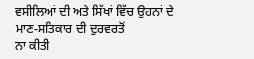ਵਸੀਲਿਆਂ ਦੀ ਅਤੇ ਸਿੱਖਾਂ ਵਿੱਚ ਉਹਨਾਂ ਦੇ ਮਾਣ-ਸਤਿਕਾਰ ਦੀ ਦੁਰਵਰਤੋਂ
ਨਾ ਕੀਤੀ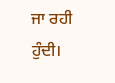ਜਾ ਰਹੀ ਹੁੰਦੀ।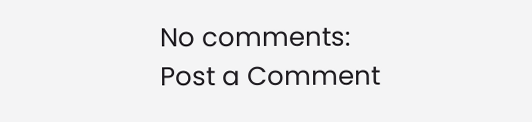No comments:
Post a Comment